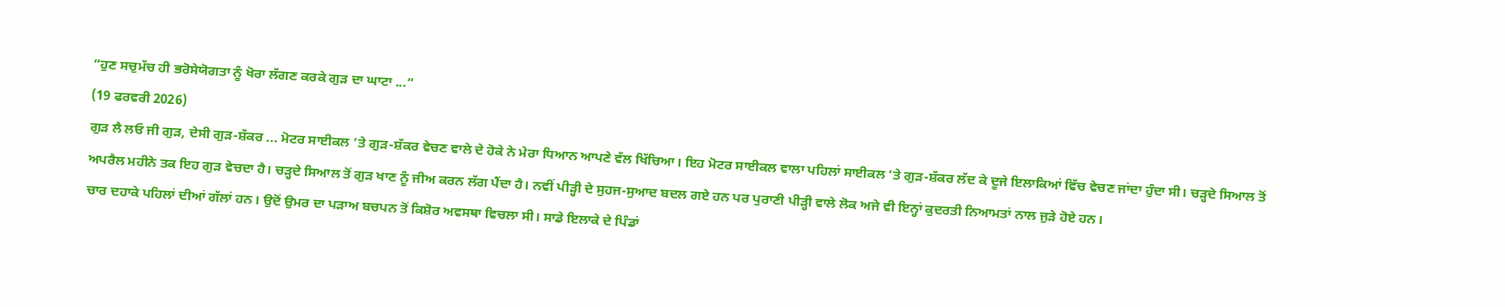“ਹੁਣ ਸਚੁਮੱਚ ਹੀ ਭਰੋਸੇਯੋਗਤਾ ਨੂੰ ਖੋਰਾ ਲੱਗਣ ਕਰਕੇ ਗੁੜ ਦਾ ਘਾਟਾ ...”
(19 ਫਰਵਰੀ 2026)
ਗੁੜ ਲੈ ਲਓ ਜੀ ਗੁੜ, ਦੇਸੀ ਗੁੜ-ਸ਼ੱਕਰ ... ਮੋਟਰ ਸਾਈਕਲ ’ਤੇ ਗੁੜ-ਸ਼ੱਕਰ ਵੇਚਣ ਵਾਲੇ ਦੇ ਹੋਕੇ ਨੇ ਮੇਰਾ ਧਿਆਨ ਆਪਣੇ ਵੱਲ ਖਿੱਚਿਆ। ਇਹ ਮੋਟਰ ਸਾਈਕਲ ਵਾਲਾ ਪਹਿਲਾਂ ਸਾਈਕਲ ’ਤੇ ਗੁੜ-ਸ਼ੱਕਰ ਲੱਦ ਕੇ ਦੂਜੇ ਇਲਾਕਿਆਂ ਵਿੱਚ ਵੇਚਣ ਜਾਂਦਾ ਹੁੰਦਾ ਸੀ। ਚੜ੍ਹਦੇ ਸਿਆਲ ਤੋਂ ਅਪਰੈਲ ਮਹੀਨੇ ਤਕ ਇਹ ਗੁੜ ਵੇਚਦਾ ਹੈ। ਚੜ੍ਹਦੇ ਸਿਆਲ ਤੋਂ ਗੁੜ ਖਾਣ ਨੂੰ ਜੀਅ ਕਰਨ ਲੱਗ ਪੈਂਦਾ ਹੈ। ਨਵੀਂ ਪੀੜ੍ਹੀ ਦੇ ਸੁਹਜ-ਸੁਆਦ ਬਦਲ ਗਏ ਹਨ ਪਰ ਪੁਰਾਣੀ ਪੀੜ੍ਹੀ ਵਾਲੇ ਲੋਕ ਅਜੇ ਵੀ ਇਨ੍ਹਾਂ ਕੁਦਰਤੀ ਨਿਆਮਤਾਂ ਨਾਲ ਜੁੜੇ ਹੋਏ ਹਨ।
ਚਾਰ ਦਹਾਕੇ ਪਹਿਲਾਂ ਦੀਆਂ ਗੱਲਾਂ ਹਨ। ਉਦੋਂ ਉਮਰ ਦਾ ਪੜਾਅ ਬਚਪਨ ਤੋਂ ਕਿਸ਼ੋਰ ਅਵਸਥਾ ਵਿਚਲਾ ਸੀ। ਸਾਡੇ ਇਲਾਕੇ ਦੇ ਪਿੰਡਾਂ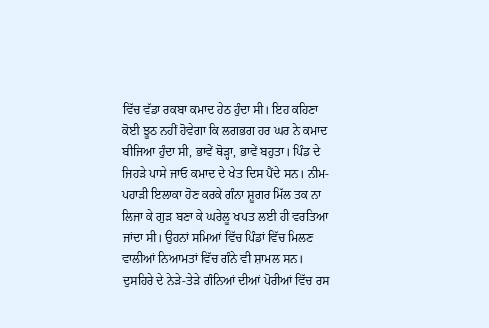ਵਿੱਚ ਵੱਡਾ ਰਕਬਾ ਕਮਾਦ ਹੇਠ ਹੁੰਦਾ ਸੀ। ਇਹ ਕਹਿਣਾ ਕੋਈ ਝੂਠ ਨਹੀਂ ਹੋਵੇਗਾ ਕਿ ਲਗਭਗ ਹਰ ਘਰ ਨੇ ਕਮਾਦ ਬੀਜਿਆ ਹੁੰਦਾ ਸੀ, ਭਾਵੇਂ ਥੋੜ੍ਹਾ, ਭਾਵੇਂ ਬਹੁਤਾ। ਪਿੰਡ ਦੇ ਜਿਹੜੇ ਪਾਸੇ ਜਾਓ ਕਮਾਦ ਦੇ ਖੇਤ ਦਿਸ ਪੈਂਦੇ ਸਨ। ਨੀਮ-ਪਹਾੜੀ ਇਲਾਕਾ ਹੋਣ ਕਰਕੇ ਗੰਨਾ ਸ਼ੂਗਰ ਮਿੱਲ ਤਕ ਨਾ ਲਿਜਾ ਕੇ ਗੁੜ ਬਣਾ ਕੇ ਘਰੇਲੂ ਖਪਤ ਲਈ ਹੀ ਵਰਤਿਆ ਜਾਂਦਾ ਸੀ। ਉਹਨਾਂ ਸਮਿਆਂ ਵਿੱਚ ਪਿੰਡਾਂ ਵਿੱਚ ਮਿਲਣ ਵਾਲੀਆਂ ਨਿਆਮਤਾਂ ਵਿੱਚ ਗੰਨੇ ਵੀ ਸ਼ਾਮਲ ਸਨ। ਦੁਸਹਿਰੇ ਦੇ ਨੇੜੇ-ਤੇੜੇ ਗੰਨਿਆਂ ਦੀਆਂ ਪੋਰੀਆਂ ਵਿੱਚ ਰਸ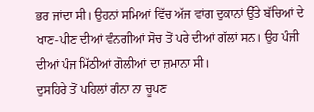ਭਰ ਜਾਂਦਾ ਸੀ। ਉਹਨਾਂ ਸਮਿਆਂ ਵਿੱਚ ਅੱਜ ਵਾਂਗ ਦੁਕਾਨਾਂ ਉੱਤੇ ਬੱਚਿਆਂ ਦੇ ਖਾਣ-ਪੀਣ ਦੀਆਂ ਵੰਨਗੀਆਂ ਸੋਚ ਤੋਂ ਪਰੇ ਦੀਆਂ ਗੱਲਾਂ ਸਨ। ਉਹ ਪੰਜੀ ਦੀਆਂ ਪੰਜ ਮਿੱਠੀਆਂ ਗੋਲੀਆਂ ਦਾ ਜ਼ਮਾਨਾ ਸੀ।
ਦੁਸਹਿਰੇ ਤੋਂ ਪਹਿਲਾਂ ਗੰਨਾ ਨਾ ਚੂਪਣ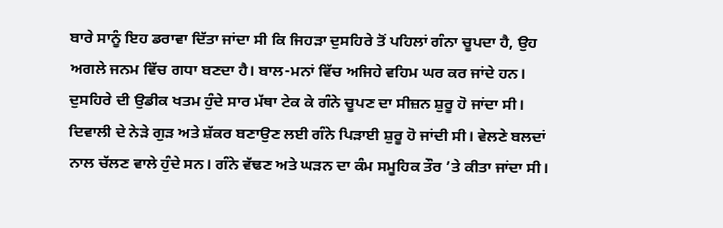ਬਾਰੇ ਸਾਨੂੰ ਇਹ ਡਰਾਵਾ ਦਿੱਤਾ ਜਾਂਦਾ ਸੀ ਕਿ ਜਿਹੜਾ ਦੁਸਹਿਰੇ ਤੋਂ ਪਹਿਲਾਂ ਗੰਨਾ ਚੂਪਦਾ ਹੈ, ਉਹ ਅਗਲੇ ਜਨਮ ਵਿੱਚ ਗਧਾ ਬਣਦਾ ਹੈ। ਬਾਲ-ਮਨਾਂ ਵਿੱਚ ਅਜਿਹੇ ਵਹਿਮ ਘਰ ਕਰ ਜਾਂਦੇ ਹਨ। ਦੁਸਹਿਰੇ ਦੀ ਉਡੀਕ ਖਤਮ ਹੁੰਦੇ ਸਾਰ ਮੱਥਾ ਟੇਕ ਕੇ ਗੰਨੇ ਚੂਪਣ ਦਾ ਸੀਜ਼ਨ ਸ਼ੁਰੂ ਹੋ ਜਾਂਦਾ ਸੀ। ਦਿਵਾਲੀ ਦੇ ਨੇੜੇ ਗੁੜ ਅਤੇ ਸ਼ੱਕਰ ਬਣਾਉਣ ਲਈ ਗੰਨੇ ਪਿੜਾਈ ਸ਼ੁਰੂ ਹੋ ਜਾਂਦੀ ਸੀ। ਵੇਲਣੇ ਬਲਦਾਂ ਨਾਲ ਚੱਲਣ ਵਾਲੇ ਹੁੰਦੇ ਸਨ। ਗੰਨੇ ਵੱਢਣ ਅਤੇ ਘੜਨ ਦਾ ਕੰਮ ਸਮੂਹਿਕ ਤੌਰ ’ਤੇ ਕੀਤਾ ਜਾਂਦਾ ਸੀ।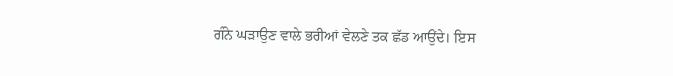ਗੰਨੇ ਘੜਾਉਣ ਵਾਲੇ ਭਰੀਆਂ ਵੇਲਣੇ ਤਕ ਛੱਡ ਆਉਂਦੇ। ਇਸ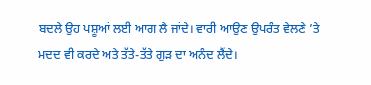ਬਦਲੇ ਉਹ ਪਸ਼ੂਆਂ ਲਈ ਆਗ ਲੈ ਜਾਂਦੇ। ਵਾਰੀ ਆਉਣ ਉਪਰੰਤ ਵੇਲਣੇ ’ਤੇ ਮਦਦ ਵੀ ਕਰਦੇ ਅਤੇ ਤੱਤੇ-ਤੱਤੇ ਗੁੜ ਦਾ ਅਨੰਦ ਲੈਂਦੇ।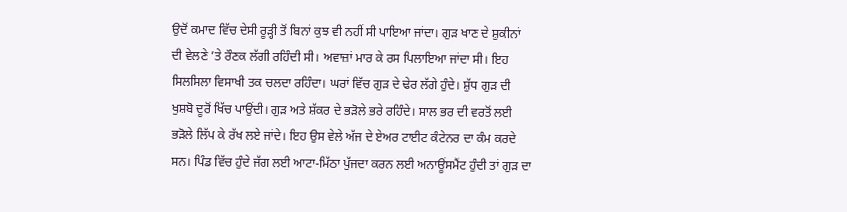ਉਦੋਂ ਕਮਾਦ ਵਿੱਚ ਦੇਸੀ ਰੂੜ੍ਹੀ ਤੋਂ ਬਿਨਾਂ ਕੁਝ ਵੀ ਨਹੀਂ ਸੀ ਪਾਇਆ ਜਾਂਦਾ। ਗੁੜ ਖਾਣ ਦੇ ਸ਼ੁਕੀਨਾਂ ਦੀ ਵੇਲਣੇ ’ਤੇ ਰੌਣਕ ਲੱਗੀ ਰਹਿੰਦੀ ਸੀ। ਅਵਾਜ਼ਾਂ ਮਾਰ ਕੇ ਰਸ ਪਿਲਾਇਆ ਜਾਂਦਾ ਸੀ। ਇਹ ਸਿਲਸਿਲਾ ਵਿਸਾਖੀ ਤਕ ਚਲਦਾ ਰਹਿੰਦਾ। ਘਰਾਂ ਵਿੱਚ ਗੁੜ ਦੇ ਢੇਰ ਲੱਗੇ ਹੁੰਦੇ। ਸ਼ੁੱਧ ਗੁੜ ਦੀ ਖੁਸ਼ਬੋ ਦੂਰੋਂ ਖਿੱਚ ਪਾਉਂਦੀ। ਗੁੜ ਅਤੇ ਸ਼ੱਕਰ ਦੇ ਭੜੋਲੇ ਭਰੇ ਰਹਿੰਦੇ। ਸਾਲ ਭਰ ਦੀ ਵਰਤੋਂ ਲਈ ਭੜੋਲੇ ਲਿੱਪ ਕੇ ਰੱਖ ਲਏ ਜਾਂਦੇ। ਇਹ ਉਸ ਵੇਲੇ ਅੱਜ ਦੇ ਏਅਰ ਟਾਈਟ ਕੰਟੇਨਰ ਦਾ ਕੰਮ ਕਰਦੇ ਸਨ। ਪਿੰਡ ਵਿੱਚ ਹੁੰਦੇ ਜੱਗ ਲਈ ਆਟਾ-ਮਿੱਠਾ ਪੁੱਜਦਾ ਕਰਨ ਲਈ ਅਨਾਊਂਸਮੈਂਟ ਹੁੰਦੀ ਤਾਂ ਗੁੜ ਦਾ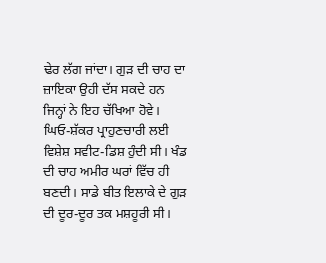ਢੇਰ ਲੱਗ ਜਾਂਦਾ। ਗੁੜ ਦੀ ਚਾਹ ਦਾ ਜ਼ਾਇਕਾ ਉਹੀ ਦੱਸ ਸਕਦੇ ਹਨ ਜਿਨ੍ਹਾਂ ਨੇ ਇਹ ਚੱਖਿਆ ਹੋਵੇ। ਘਿਓ-ਸ਼ੱਕਰ ਪ੍ਰਾਹੁਣਚਾਰੀ ਲਈ ਵਿਸ਼ੇਸ਼ ਸਵੀਟ-ਡਿਸ਼ ਹੁੰਦੀ ਸੀ। ਖੰਡ ਦੀ ਚਾਹ ਅਮੀਰ ਘਰਾਂ ਵਿੱਚ ਹੀ ਬਣਦੀ। ਸਾਡੇ ਬੀਤ ਇਲਾਕੇ ਦੇ ਗੁੜ ਦੀ ਦੂਰ-ਦੂਰ ਤਕ ਮਸ਼ਹੂਰੀ ਸੀ।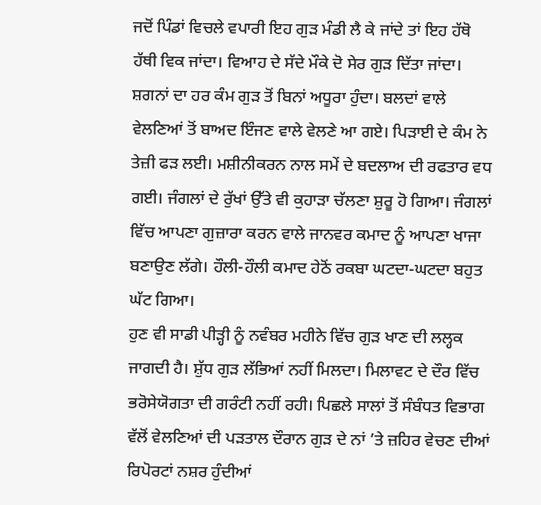ਜਦੋਂ ਪਿੰਡਾਂ ਵਿਚਲੇ ਵਪਾਰੀ ਇਹ ਗੁੜ ਮੰਡੀ ਲੈ ਕੇ ਜਾਂਦੇ ਤਾਂ ਇਹ ਹੱਥੋ ਹੱਥੀ ਵਿਕ ਜਾਂਦਾ। ਵਿਆਹ ਦੇ ਸੱਦੇ ਮੌਕੇ ਦੋ ਸੇਰ ਗੁੜ ਦਿੱਤਾ ਜਾਂਦਾ। ਸ਼ਗਨਾਂ ਦਾ ਹਰ ਕੰਮ ਗੁੜ ਤੋਂ ਬਿਨਾਂ ਅਧੂਰਾ ਹੁੰਦਾ। ਬਲਦਾਂ ਵਾਲੇ ਵੇਲਣਿਆਂ ਤੋਂ ਬਾਅਦ ਇੰਜਣ ਵਾਲੇ ਵੇਲਣੇ ਆ ਗਏ। ਪਿੜਾਈ ਦੇ ਕੰਮ ਨੇ ਤੇਜ਼ੀ ਫੜ ਲਈ। ਮਸ਼ੀਨੀਕਰਨ ਨਾਲ ਸਮੇਂ ਦੇ ਬਦਲਾਅ ਦੀ ਰਫਤਾਰ ਵਧ ਗਈ। ਜੰਗਲਾਂ ਦੇ ਰੁੱਖਾਂ ਉੱਤੇ ਵੀ ਕੁਹਾੜਾ ਚੱਲਣਾ ਸ਼ੁਰੂ ਹੋ ਗਿਆ। ਜੰਗਲਾਂ ਵਿੱਚ ਆਪਣਾ ਗੁਜ਼ਾਰਾ ਕਰਨ ਵਾਲੇ ਜਾਨਵਰ ਕਮਾਦ ਨੂੰ ਆਪਣਾ ਖਾਜਾ ਬਣਾਉਣ ਲੱਗੇ। ਹੌਲੀ-ਹੌਲੀ ਕਮਾਦ ਹੇਠੋਂ ਰਕਬਾ ਘਟਦਾ-ਘਟਦਾ ਬਹੁਤ ਘੱਟ ਗਿਆ।
ਹੁਣ ਵੀ ਸਾਡੀ ਪੀੜ੍ਹੀ ਨੂੰ ਨਵੰਬਰ ਮਹੀਨੇ ਵਿੱਚ ਗੁੜ ਖਾਣ ਦੀ ਲਲ੍ਹਕ ਜਾਗਦੀ ਹੈ। ਸ਼ੁੱਧ ਗੁੜ ਲੱਭਿਆਂ ਨਹੀਂ ਮਿਲਦਾ। ਮਿਲਾਵਟ ਦੇ ਦੌਰ ਵਿੱਚ ਭਰੋਸੇਯੋਗਤਾ ਦੀ ਗਰੰਟੀ ਨਹੀਂ ਰਹੀ। ਪਿਛਲੇ ਸਾਲਾਂ ਤੋਂ ਸੰਬੰਧਤ ਵਿਭਾਗ ਵੱਲੋਂ ਵੇਲਣਿਆਂ ਦੀ ਪੜਤਾਲ ਦੌਰਾਨ ਗੁੜ ਦੇ ਨਾਂ ’ਤੇ ਜ਼ਹਿਰ ਵੇਚਣ ਦੀਆਂ ਰਿਪੋਰਟਾਂ ਨਸ਼ਰ ਹੁੰਦੀਆਂ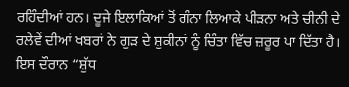ਰਹਿੰਦੀਆਂ ਹਨ। ਦੂਜੇ ਇਲਾਕਿਆਂ ਤੋਂ ਗੰਨਾ ਲਿਆਕੇ ਪੀੜਨਾ ਅਤੇ ਚੀਨੀ ਦੇ ਰਲੇਵੇਂ ਦੀਆਂ ਖਬਰਾਂ ਨੇ ਗੁੜ ਦੇ ਸ਼ੁਕੀਨਾਂ ਨੂੰ ਚਿੰਤਾ ਵਿੱਚ ਜ਼ਰੂਰ ਪਾ ਦਿੱਤਾ ਹੈ। ਇਸ ਦੌਰਾਨ “ਸ਼ੁੱਧ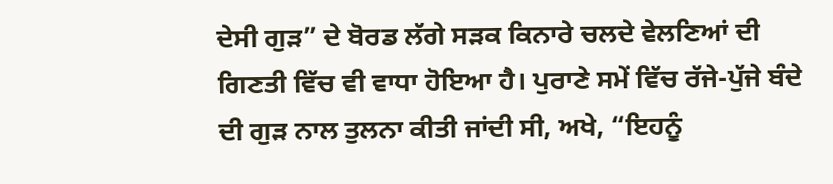ਦੇਸੀ ਗੁੜ” ਦੇ ਬੋਰਡ ਲੱਗੇ ਸੜਕ ਕਿਨਾਰੇ ਚਲਦੇ ਵੇਲਣਿਆਂ ਦੀ ਗਿਣਤੀ ਵਿੱਚ ਵੀ ਵਾਧਾ ਹੋਇਆ ਹੈ। ਪੁਰਾਣੇ ਸਮੇਂ ਵਿੱਚ ਰੱਜੇ-ਪੁੱਜੇ ਬੰਦੇ ਦੀ ਗੁੜ ਨਾਲ ਤੁਲਨਾ ਕੀਤੀ ਜਾਂਦੀ ਸੀ, ਅਖੇ, “ਇਹਨੂੰ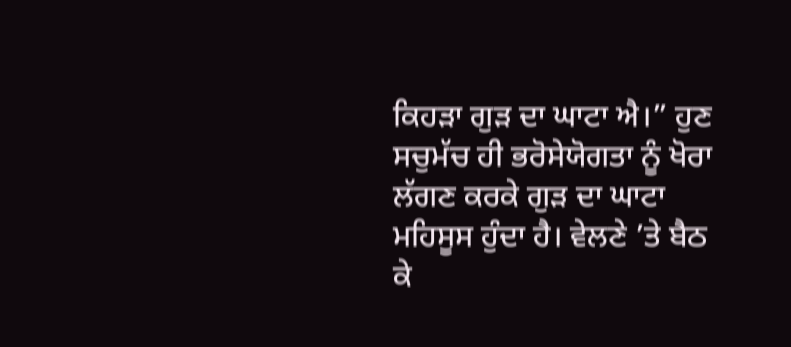ਕਿਹੜਾ ਗੁੜ ਦਾ ਘਾਟਾ ਐ।” ਹੁਣ ਸਚੁਮੱਚ ਹੀ ਭਰੋਸੇਯੋਗਤਾ ਨੂੰ ਖੋਰਾ ਲੱਗਣ ਕਰਕੇ ਗੁੜ ਦਾ ਘਾਟਾ ਮਹਿਸੂਸ ਹੁੰਦਾ ਹੈ। ਵੇਲਣੇ ’ਤੇ ਬੈਠ ਕੇ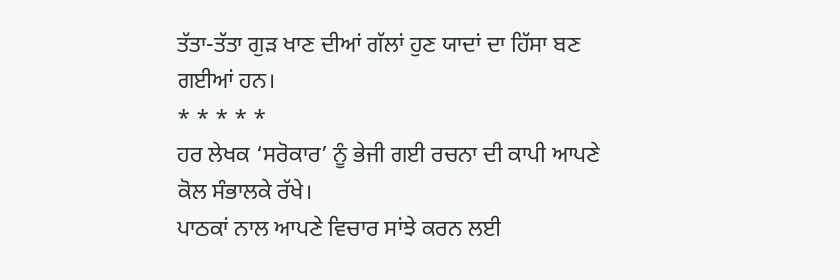ਤੱਤਾ-ਤੱਤਾ ਗੁੜ ਖਾਣ ਦੀਆਂ ਗੱਲਾਂ ਹੁਣ ਯਾਦਾਂ ਦਾ ਹਿੱਸਾ ਬਣ ਗਈਆਂ ਹਨ।
* * * * *
ਹਰ ਲੇਖਕ ‘ਸਰੋਕਾਰ’ ਨੂੰ ਭੇਜੀ ਗਈ ਰਚਨਾ ਦੀ ਕਾਪੀ ਆਪਣੇ ਕੋਲ ਸੰਭਾਲਕੇ ਰੱਖੇ।
ਪਾਠਕਾਂ ਨਾਲ ਆਪਣੇ ਵਿਚਾਰ ਸਾਂਝੇ ਕਰਨ ਲਈ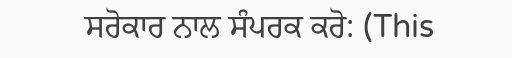ਸਰੋਕਾਰ ਨਾਲ ਸੰਪਰਕ ਕਰੋ: (This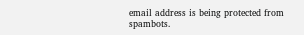email address is being protected from spambots.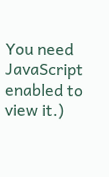You need JavaScript enabled to view it.)